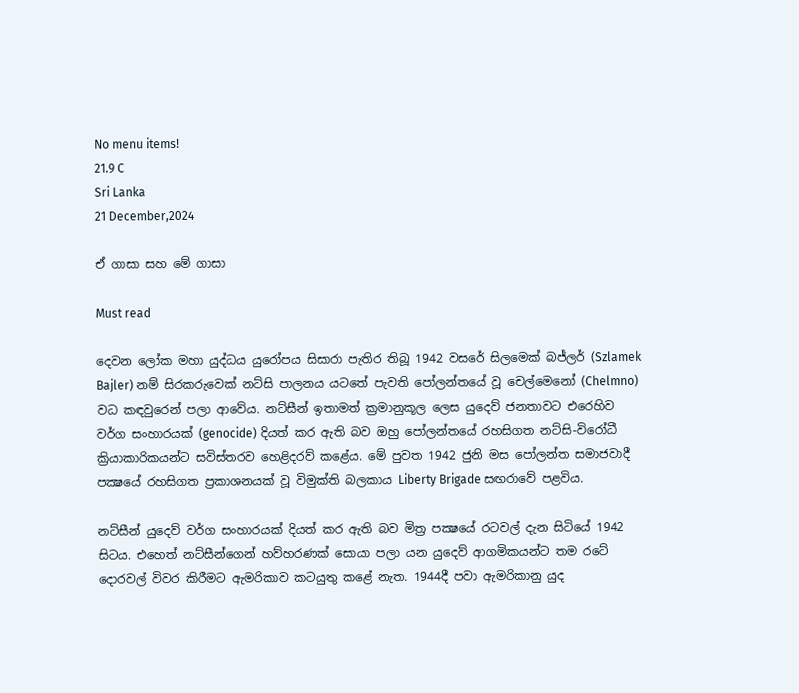No menu items!
21.9 C
Sri Lanka
21 December,2024

ඒ ගාසා සහ මේ ගාසා

Must read

දෙවන ලෝක මහා යුද්ධය යුරෝපය සිසාරා පැතිර තිබූ 1942 වසරේ සිලමෙක් බජ්ලර් (Szlamek Bajler) නම් සිරකරුවෙක් නට්සි පාලනය යටතේ පැවති පෝලන්තයේ වූ චෙල්මෙනෝ (Chelmno) වධ කඳවුරෙන් පලා ආවේය. නට්සීන් ඉතාමත් ක්‍රමානුකූල ලෙස යුදෙව් ජනතාවට එරෙහිව වර්ග සංහාරයක් (genocide) දියත් කර ඇති බව ඔහු පෝලන්තයේ රහසිගත නට්සි-විරෝධී ක්‍රියාකාරිකයන්ට සවිස්තරව හෙළිදරව් කළේය. මේ පුවත 1942 ජුනි මස පෝලන්ත සමාජවාදී පක්‍ෂයේ රහසිගත ප්‍රකාශනයක් වූ විමුක්ති බලකාය Liberty Brigade සඟරාවේ පළවිය.

නට්සීන් යුදෙව් වර්ග සංහාරයක් දියත් කර ඇති බව මිත්‍ර පක්‍ෂයේ රටවල් දැන සිටියේ 1942 සිටය. එහෙත් නට්සීන්ගෙන් හව්හරණක් සොයා පලා යන යුදෙව් ආගමිකයන්ට තම රටේ දොරවල් විවර කිරීමට ඇමරිකාව කටයුතු කළේ නැත. 1944දී පවා ඇමරිකානු යුද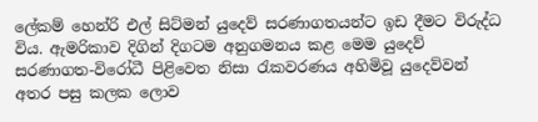ලේකම් හෙන්රි එල් සිට්මන් යුදෙව් සරණාගතයන්ට ඉඩ දීමට විරුද්ධ විය. ඇමරිකාව දිගින් දිගටම අනුගමනය කළ මෙම යුදෙව් සරණාගත-විරෝධී පිළිවෙත නිසා රැකවරණය අහිමිවූ යුදෙව්වන් අතර පසු කලක ලොව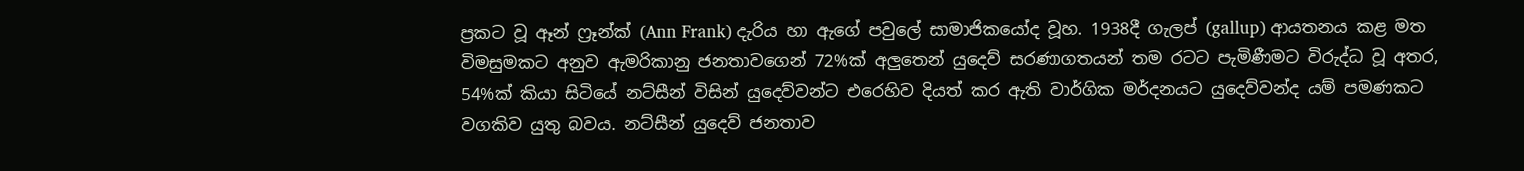ප්‍රකට වූ ඈන් ෆ්‍රෑන්ක් (Ann Frank) දැරිය හා ඇගේ පවුලේ සාමාජිකයෝද වූහ. 1938දී ගැලප් (gallup) ආයතනය කළ මත විමසුමකට අනුව ඇමරිකානු ජනතාවගෙන් 72%ක් අලුතෙන් යුදෙව් සරණාගතයන් තම රටට පැමිණීමට විරුද්ධ වූ අතර, 54%ක් කියා සිටියේ නට්සීන් විසින් යුදෙව්වන්ට එරෙහිව දියත් කර ඇති වාර්ගික මර්දනයට යුදෙව්වන්ද යම් පමණකට වගකිව යුතු බවය. නට්සීන් යුදෙව් ජනතාව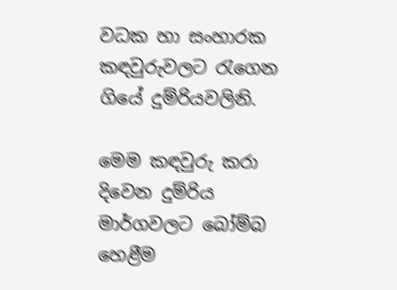වධක හා සංහාරක කඳවුරුවලට රැගෙන ගියේ දුම්රියවලිනි.

මෙම කඳවුරු කරා දිවෙන දුම්රිය මාර්ගවලට බෝම්බ හෙළීම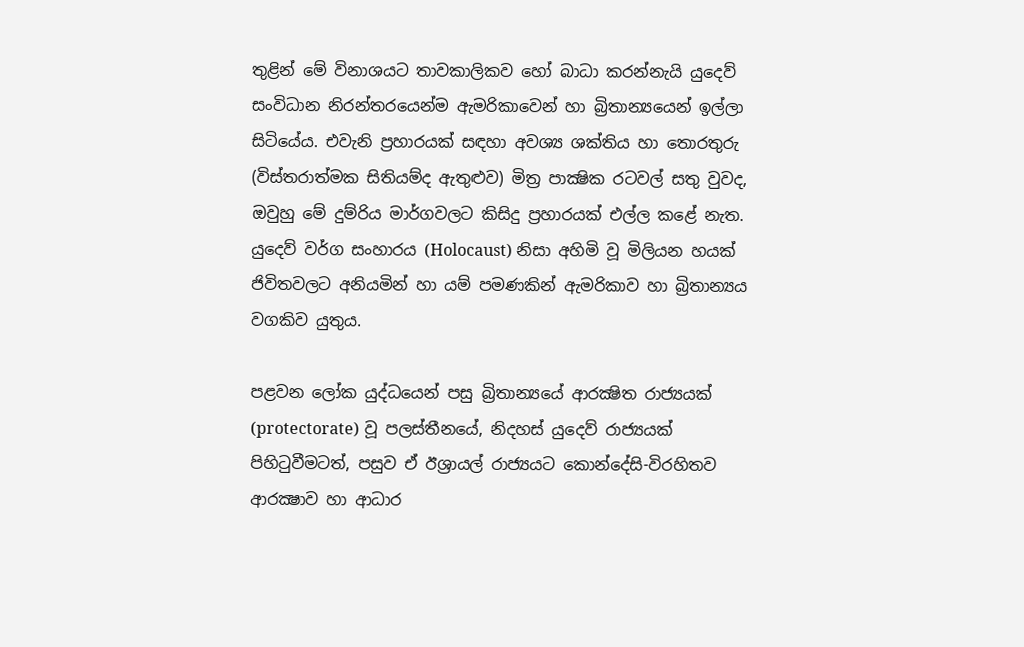තුළින් මේ විනාශයට තාවකාලිකව හෝ බාධා කරන්නැයි යුදෙව් සංවිධාන නිරන්තරයෙන්ම ඇමරිකාවෙන් හා බ්‍රිතාන්‍යයෙන් ඉල්ලා සිටියේය. එවැනි ප්‍රහාරයක් සඳහා අවශ්‍ය ශක්තිය හා තොරතුරු (විස්තරාත්මක සිතියම්ද ඇතුළුව) මිත්‍ර පාක්‍ෂික රටවල් සතු වුවද, ඔවුහු මේ දුම්රිය මාර්ගවලට කිසිදු ප්‍රහාරයක් එල්ල කළේ නැත. යුදෙව් වර්ග සංහාරය (Holocaust) නිසා අහිමි වූ මිලියන හයක් ජිවිතවලට අනියමින් හා යම් පමණකින් ඇමරිකාව හා බ්‍රිතාන්‍යය වගකිව යුතුය.

පළවන ලෝක යුද්ධයෙන් පසු බ්‍රිතාන්‍යයේ ආරක්‍ෂිත රාජ්‍යයක් (protectorate) වූ පලස්තීනයේ, නිදහස් යුදෙව් රාජ්‍යයක් පිහිටුවීමටත්, පසුව ඒ ඊශ්‍රායල් රාජ්‍යයට කොන්දේසි-විරහිතව ආරක්‍ෂාව හා ආධාර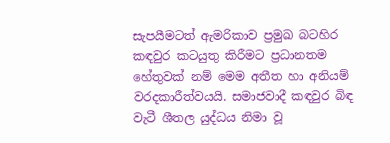සැපයීමටත් ඇමරිකාව ප්‍රමුඛ බටහිර කඳවුර කටයුතු කිරීමට ප්‍රධානතම හේතුවක් නම් මෙම අතීත හා අනියම් වරදකාරීත්වයයි. සමාජවාදී කඳවුර බිඳ වැටී ශීතල යුද්ධය නිමා වූ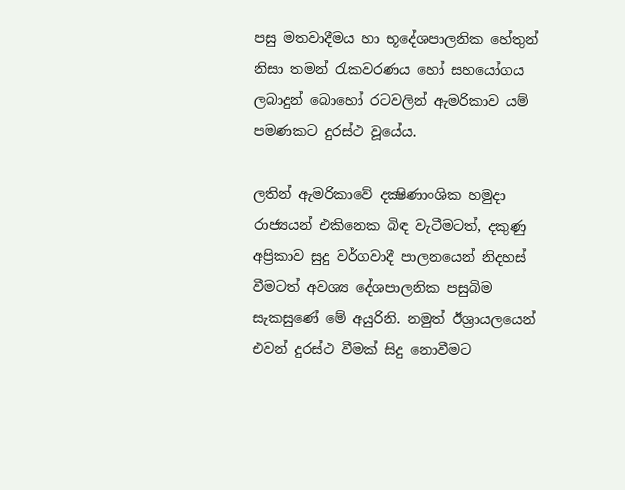පසු මතවාදීමය හා භූදේශපාලනික හේතුන් නිසා තමන් රැකවරණය හෝ සහයෝගය ලබාදුන් බොහෝ රටවලින් ඇමරිකාව යම් පමණකට දුරස්ථ වූයේය.

ලතින් ඇමරිකාවේ දක්‍ෂිණාංශික හමුදා රාජ්‍යයන් එකිනෙක බිඳ වැටීමටත්, දකුණු අප්‍රිකාව සුදු වර්ගවාදී පාලනයෙන් නිදහස් වීමටත් අවශ්‍ය දේශපාලනික පසුබිම සැකසුණේ මේ අයුරිනි. නමුත් ඊශ්‍රායලයෙන් එවන් දුරස්ථ වීමක් සිදු නොවීමට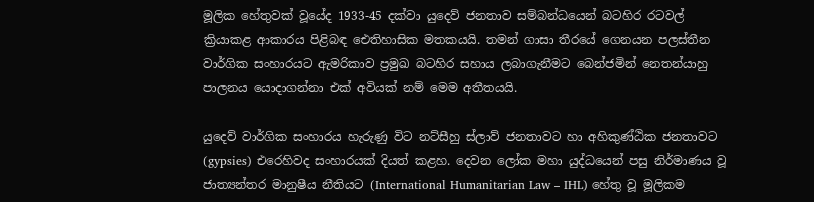මූලික හේතුවක් වූයේද 1933-45 දක්වා යුදෙව් ජනතාව සම්බන්ධයෙන් බටහිර රටවල් ක්‍රියාකළ ආකාරය පිළිබඳ ඓතිහාසික මතකයයි. තමන් ගාසා තීරයේ ගෙනයන පලස්තීන වාර්ගික සංහාරයට ඇමරිකාව ප්‍රමුඛ බටහිර සහාය ලබාගැනීමට බෙන්ජමින් නෙතන්යාහු පාලනය යොදාගන්නා එක් අවියක් නම් මෙම අතීතයයි.

යුදෙව් වාර්ගික සංහාරය හැරුණු විට නට්සීහු ස්ලාව් ජනතාවට හා අහිකුණ්ඨික ජනතාවට (gypsies) එරෙහිවද සංහාරයක් දියත් කළහ. දෙවන ලෝක මහා යුද්ධයෙන් පසු නිර්මාණය වූ ජාත්‍යන්තර මානුෂීය නීතියට (International Humanitarian Law – IHL) හේතු වූ මූලිකම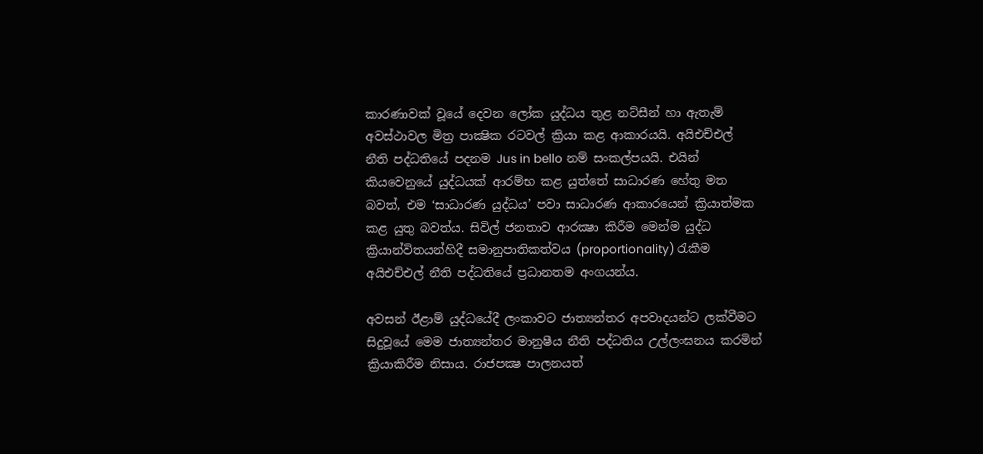කාරණාවක් වූයේ දෙවන ලෝක යුද්ධය තුළ නට්සීන් හා ඇතැම් අවස්ථාවල මිත්‍ර පාක්‍ෂික රටවල් ක්‍රියා කළ ආකාරයයි. අයිඑච්එල් නීති පද්ධතියේ පදනම Jus in bello නම් සංකල්පයයි. එයින් කියවෙනුයේ යුද්ධයක් ආරම්භ කළ යුත්තේ සාධාරණ හේතු මත බවත්, එම ‘සාධාරණ යුද්ධය’ පවා සාධාරණ ආකාරයෙන් ක්‍රියාත්මක කළ යුතු බවත්ය. සිවිල් ජනතාව ආරක්‍ෂා කිරීම මෙන්ම යුද්ධ ක්‍රියාන්විතයන්හිදී සමානුපාතිකත්වය (proportionality) රැකීම අයිඑච්එල් නීති පද්ධතියේ ප්‍රධානතම අංගයන්ය.

අවසන් ඊළාම් යුද්ධයේදී ලංකාවට ජාත්‍යන්තර අපවාදයන්ට ලක්වීමට සිදුවූයේ මෙම ජාත්‍යන්තර මානුෂීය නීති පද්ධතිය උල්ලංඝනය කරමින් ක්‍රියාකිරීම නිසාය. රාජපක්‍ෂ පාලනයත්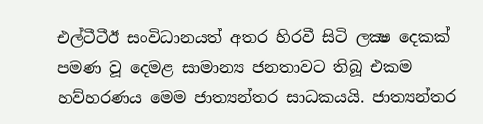එල්ටීටීඊ සංවිධානයත් අතර හිරවී සිටි ලක්‍ෂ දෙකක් පමණ වූ දෙමළ සාමාන්‍ය ජනතාවට තිබූ එකම හව්හරණය මෙම ජාත්‍යන්තර සාධකයයි. ජාත්‍යන්තර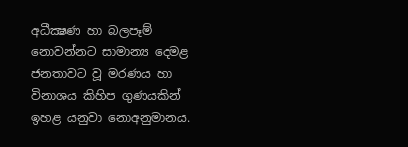අධීක්‍ෂණ හා බලපෑම් නොවන්නට සාමාන්‍ය දෙමළ ජනතාවට වූ මරණය හා විනාශය කිහිප ගුණයකින් ඉහළ යනුවා නොඅනුමානය.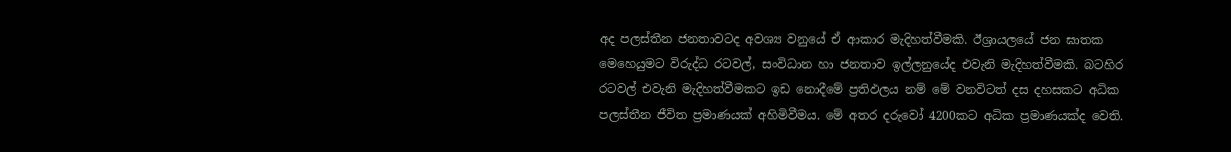අද පලස්තීන ජනතාවටද අවශ්‍ය වනුයේ ඒ ආකාර මැදිහත්වීමකි. ඊශ්‍රායලයේ ජන ඝාතක මෙහෙයුමට විරුද්ධ රටවල්, සංවිධාන හා ජනතාව ඉල්ලනුයේද එවැනි මැදිහත්වීමකි. බටහිර රටවල් එවැනි මැදිහත්වීමකට ඉඩ නොදීමේ ප්‍රතිඵලය නම් මේ වනවිටත් දස දහසකට අධික පලස්තීන ජීවිත ප්‍රමාණයක් අහිමිවීමය. මේ අතර දරුවෝ 4200කට අධික ප්‍රමාණයක්ද වෙති.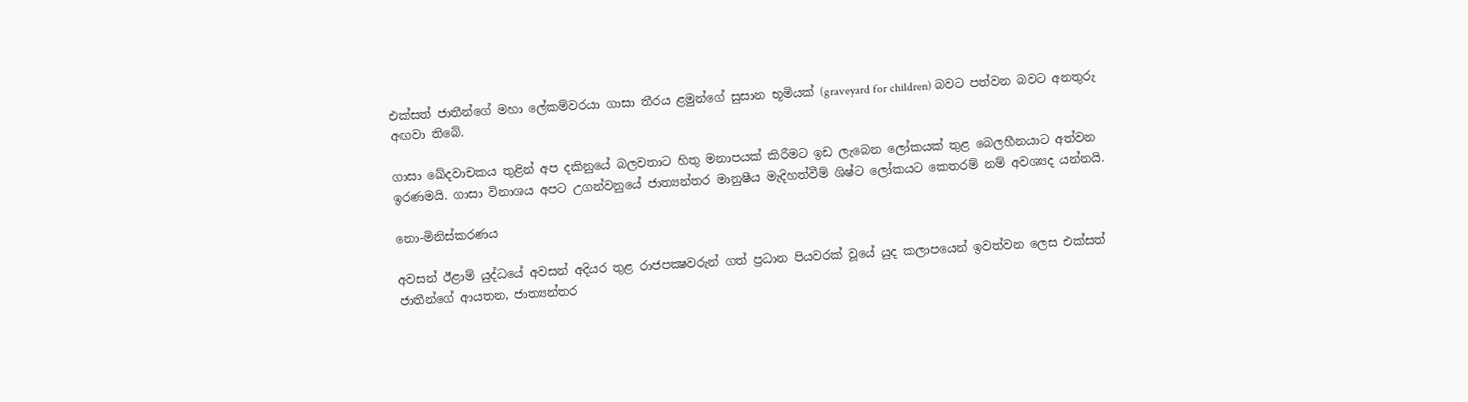එක්සත් ජාතීන්ගේ මහා ලේකම්වරයා ගාසා තීරය ළමුන්ගේ සුසාන භූමියක් (graveyard for children) බවට පත්වන බවට අනතුරු අඟවා තිබේ.

ගාසා ඛේදවාචකය තුළින් අප දකිනුයේ බලවතාට හිතු මනාපයක් කිරීමට ඉඩ ලැබෙන ලෝකයක් තුළ බෙලහීනයාට අත්වන ඉරණමයි. ගාසා විනාශය අපට උගන්වනුයේ ජාත්‍යන්තර මානුෂීය මැදිහත්වීම් ශිෂ්ට ලෝකයට කෙතරම් නම් අවශ්‍යද යන්නයි.

නො-මිනිස්කරණය

අවසන් ඊළාම් යුද්ධයේ අවසන් අදියර තුළ රාජපක්‍ෂවරුන් ගත් ප්‍රධාන පියවරක් වූයේ යුද කලාපයෙන් ඉවත්වන ලෙස එක්සත් ජාතීන්ගේ ආයතන, ජාත්‍යන්තර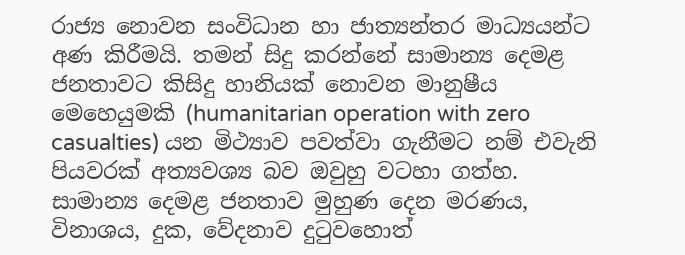රාජ්‍ය නොවන සංවිධාන හා ජාත්‍යන්තර මාධ්‍යයන්ට අණ කිරීමයි. තමන් සිදු කරන්නේ සාමාන්‍ය දෙමළ ජනතාවට කිසිදු හානියක් නොවන මානුෂීය මෙහෙයුමකි (humanitarian operation with zero casualties) යන මිථ්‍යාව පවත්වා ගැනීමට නම් එවැනි පියවරක් අත්‍යවශ්‍ය බව ඔවුහු වටහා ගත්හ. සාමාන්‍ය දෙමළ ජනතාව මුහුණ දෙන මරණය, විනාශය, දුක, වේදනාව දුටුවහොත්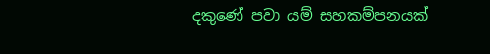දකුණේ පවා යම් සහකම්පනයක්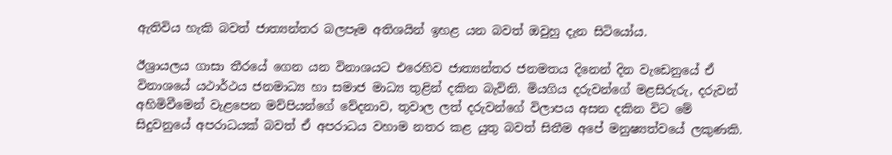ඇතිවිය හැකි බවත් ජාත්‍යන්තර බලපෑම අතිශයින් ඉහළ යන බවත් ඔවුහු දැන සිටියෝය.

ඊශ්‍රායලය ගාසා තීරයේ ගෙන යන විනාශයට එරෙහිව ජාත්‍යන්තර ජනමතය දිනෙන් දින වැඩෙනුයේ ඒ විනාශයේ යථාර්ථය ජනමාධ්‍ය හා සමාජ මාධ්‍ය තුළින් දකින බැවිනි. මියගිය දරුවන්ගේ මළසිරුරු, දරුවන් අහිමිවීමෙන් වැළපෙන මව්පියන්ගේ වේදනාව, තුවාල ලත් දරුවන්ගේ විලාපය අසන දකින විට මේ සිදුවනුයේ අපරාධයක් බවත් ඒ අපරාධය වහාම නතර කළ යුතු බවත් සිතීම අපේ මනුෂ්‍යත්වයේ ලකුණකි.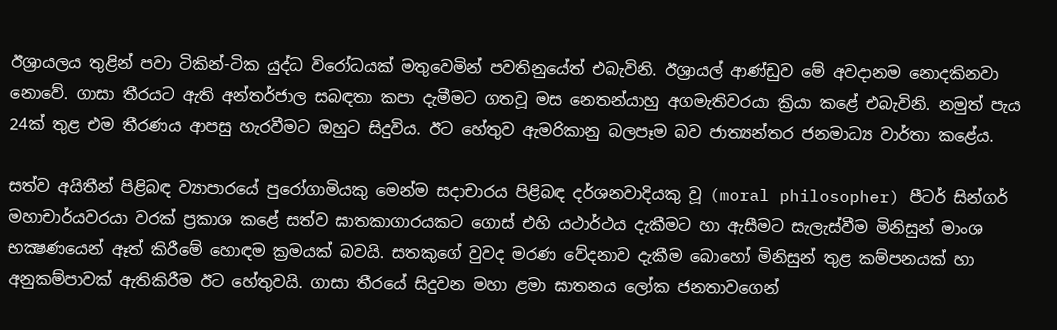ඊශ්‍රායලය තුළින් පවා ටිකින්-ටික යුද්ධ විරෝධයක් මතුවෙමින් පවතිනුයේත් එබැවිනි. ඊශ්‍රායල් ආණ්ඩුව මේ අවදානම නොදකිනවා නොවේ. ගාසා තීරයට ඇති අන්තර්ජාල සබඳතා කපා දැමීමට ගතවූ මස නෙතන්යාහු අගමැතිවරයා ක්‍රියා කළේ එබැවිනි. නමුත් පැය 24ක් තුළ එම තීරණය ආපසු හැරවීමට ඔහුට සිදුවිය. ඊට හේතුව ඇමරිකානු බලපෑම බව ජාත්‍යන්තර ජනමාධ්‍ය වාර්තා කළේය.

සත්ව අයිතීන් පිළිබඳ ව්‍යාපාරයේ පුරෝගාමියකු මෙන්ම සදාචාරය පිළිබඳ දර්ශනවාදියකු වූ (moral philosopher) පීටර් සින්ගර් මහාචාර්යවරයා වරක් ප්‍රකාශ කළේ සත්ව ඝාතකාගාරයකට ගොස් එහි යථාර්ථය දැකීමට හා ඇසීමට සැලැස්වීම මිනිසුන් මාංශ භක්‍ෂණයෙන් ඈත් කිරීමේ හොඳම ක්‍රමයක් බවයි. සතකුගේ වුවද මරණ වේදනාව දැකීම බොහෝ මිනිසුන් තුළ කම්පනයක් හා අනුකම්පාවක් ඇතිකිරීම ඊට හේතුවයි. ගාසා තීරයේ සිදුවන මහා ළමා ඝාතනය ලෝක ජනතාවගෙන්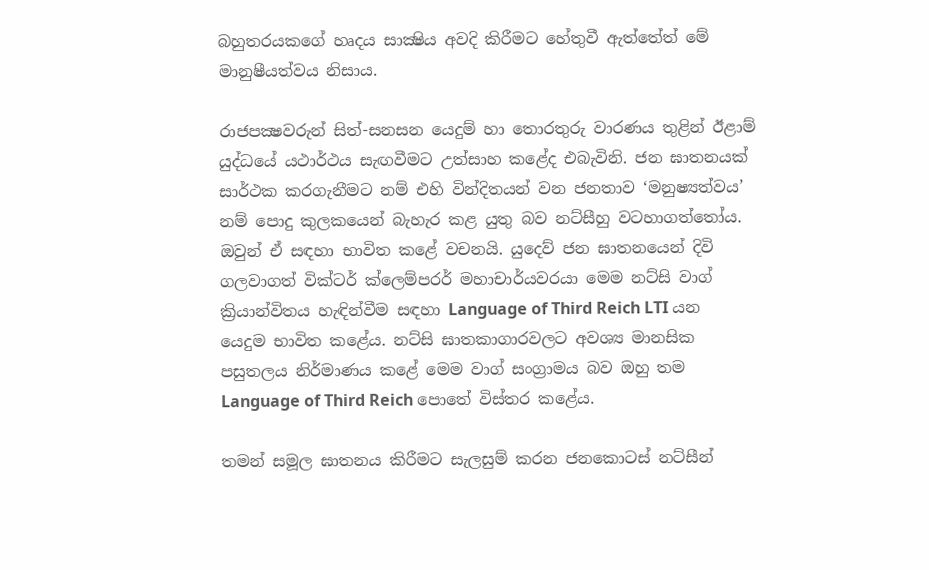බහුතරයකගේ හෘදය සාක්‍ෂිය අවදි කිරීමට හේතුවී ඇත්තේත් මේ මානුෂීයත්වය නිසාය.

රාජපක්‍ෂවරුන් සිත්-සනසන යෙදුම් හා තොරතුරු වාරණය තුළින් ඊළාම් යුද්ධයේ යථාර්ථය සැඟවීමට උත්සාහ කළේද එබැවිනි. ජන ඝාතනයක් සාර්ථක කරගැනීමට නම් එහි වින්දිතයන් වන ජනතාව ‘මනුෂ්‍යත්වය’ නම් පොදු කුලකයෙන් බැහැර කළ යුතු බව නට්සීහු වටහාගත්තෝය. ඔවුන් ඒ සඳහා භාවිත කළේ වචනයි. යුදෙව් ජන ඝාතනයෙන් දිවි ගලවාගත් වික්ටර් ක්ලෙම්පරර් මහාචාර්යවරයා මෙම නට්සි වාග් ක්‍රියාන්විතය හැඳින්වීම සඳහා Language of Third Reich LTI යන යෙදුම භාවිත කළේය. නට්සි ඝාතකාගාරවලට අවශ්‍ය මානසික පසුතලය නිර්මාණය කළේ මෙම වාග් සංග්‍රාමය බව ඔහු තම Language of Third Reich පොතේ විස්තර කළේය.

තමන් සමූල ඝාතනය කිරීමට සැලසුම් කරන ජනකොටස් නට්සීන්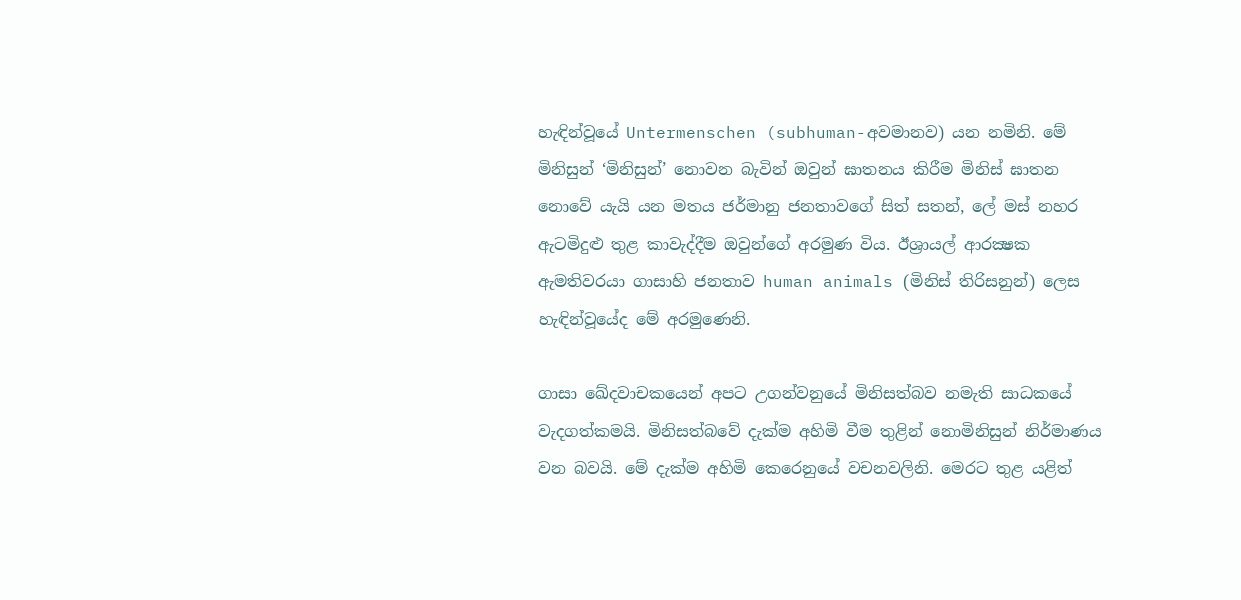හැඳින්වූයේ Untermenschen (subhuman-අවමානව) යන නමිනි. මේ මිනිසුන් ‘මිනිසුන්’ නොවන බැවින් ඔවුන් ඝාතනය කිරීම මිනිස් ඝාතන නොවේ යැයි යන මතය ජර්මානු ජනතාවගේ සිත් සතන්, ලේ මස් නහර ඇටමිදුළු තුළ කාවැද්දීම ඔවුන්ගේ අරමුණ විය. ඊශ්‍රායල් ආරක්‍ෂක ඇමතිවරයා ගාසාහි ජනතාව human animals (මිනිස් තිරිසනුන්) ලෙස හැඳින්වූයේද මේ අරමුණෙනි.

ගාසා ඛේදවාචකයෙන් අපට උගන්වනුයේ මිනිසත්බව නමැති සාධකයේ වැදගත්කමයි. මිනිසත්බවේ දැක්ම අහිමි වීම තුළින් නොමිනිසුන් නිර්මාණය වන බවයි. මේ දැක්ම අහිමි කෙරෙනුයේ වචනවලිනි. මෙරට තුළ යළිත්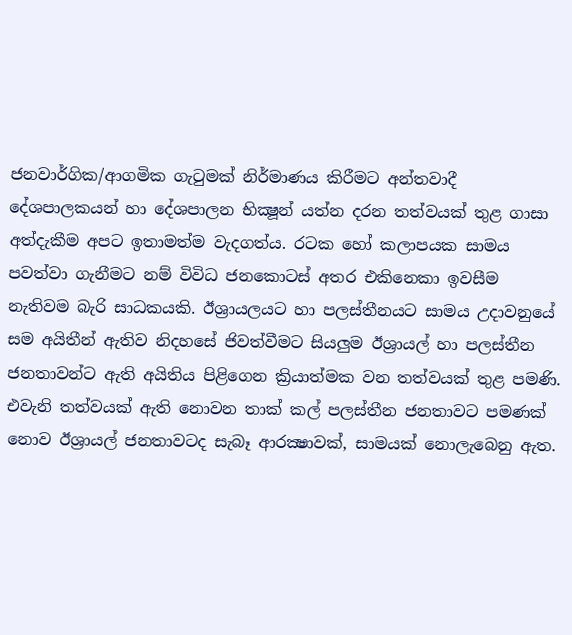ජනවාර්ගික/ආගමික ගැටුමක් නිර්මාණය කිරීමට අන්තවාදී දේශපාලකයන් හා දේශපාලන භික්‍ෂූන් යත්න දරන තත්වයක් තුළ ගාසා අත්දැකීම අපට ඉතාමත්ම වැදගත්ය. රටක හෝ කලාපයක සාමය පවත්වා ගැනීමට නම් විවිධ ජනකොටස් අතර එකිනෙකා ඉවසීම නැතිවම බැරි සාධකයකි. ඊශ්‍රායලයට හා පලස්තීනයට සාමය උදාවනුයේ සම අයිතීන් ඇතිව නිදහසේ ජිවත්වීමට සියලුම ඊශ්‍රායල් හා පලස්තීන ජනතාවන්ට ඇති අයිතිය පිළිගෙන ක්‍රියාත්මක වන තත්වයක් තුළ පමණි. එවැනි තත්වයක් ඇති නොවන තාක් කල් පලස්තීන ජනතාවට පමණක් නොව ඊශ්‍රායල් ජනතාවටද සැබෑ ආරක්‍ෂාවක්, සාමයක් නොලැබෙනු ඇත.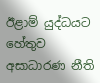ඊළාම් යුද්ධයට හේතුව අසාධාරණ නීති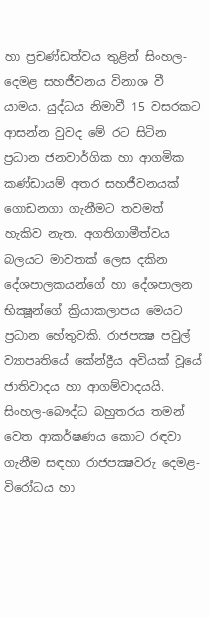හා ප්‍රචණ්ඩත්වය තුළින් සිංහල- දෙමළ සහජීවනය විනාශ වී යාමය. යුද්ධය නිමාවී 15 වසරකට ආසන්න වුවද මේ රට සිටින ප්‍රධාන ජනවාර්ගික හා ආගමික කණ්ඩායම් අතර සහජීවනයක් ගොඩනගා ගැනීමට තවමත් හැකිව නැත. අගතිගාමීත්වය බලයට මාවතක් ලෙස දකින දේශපාලකයන්ගේ හා දේශපාලන භික්‍ෂූන්ගේ ක්‍රියාකලාපය මෙයට ප්‍රධාන හේතුවකි. රාජපක්‍ෂ පවුල් ව්‍යාපෘතියේ කේන්ද්‍රීය අවියක් වූයේ ජාතිවාදය හා ආගම්වාදයයි. සිංහල-බෞද්ධ බහුතරය තමන් වෙත ආකර්ෂණය කොට රඳවා ගැනීම සඳහා රාජපක්‍ෂවරු දෙමළ-විරෝධය හා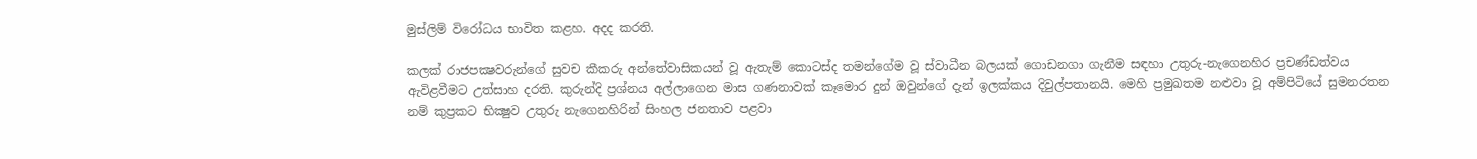මුස්ලිම් විරෝධය භාවිත කළහ. අදද කරති.

කලක් රාජපක්‍ෂවරුන්ගේ සුවච කීකරු අන්තේවාසිකයන් වූ ඇතැම් කොටස්ද තමන්ගේම වූ ස්වාධීන බලයක් ගොඩනගා ගැනීම සඳහා උතුරු-නැගෙනහිර ප්‍රචණ්ඩත්වය ඇවිළවීමට උත්සාහ දරති. කුරුන්දි ප්‍රශ්නය අල්ලාගෙන මාස ගණනාවක් කෑමොර දුන් ඔවුන්ගේ දැන් ඉලක්කය දිවුල්පතානයි. මෙහි ප්‍රමුඛතම නළුවා වූ අම්පිටියේ සුමනරතන නම් කුප්‍රකට භික්‍ෂුව උතුරු නැගෙනහිරින් සිංහල ජනතාව පළවා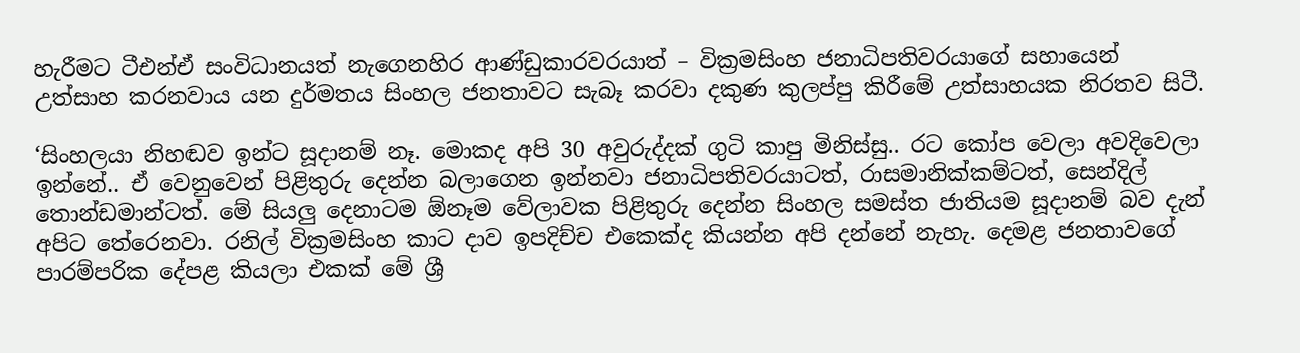හැරීමට ටීඑන්ඒ සංවිධානයත් නැගෙනහිර ආණ්ඩුකාරවරයාත් – වික්‍රමසිංහ ජනාධිපතිවරයාගේ සහායෙන් උත්සාහ කරනවාය යන දුර්මතය සිංහල ජනතාවට සැබෑ කරවා දකුණ කුලප්පු කිරීමේ උත්සාහයක නිරතව සිටී.

‘සිංහලයා නිහඬව ඉන්ට සූදානම් නෑ. මොකද අපි 30 අවුරුද්දක් ගුටි කාපු මිනිස්සු.. රට කෝප වෙලා අවදිවෙලා ඉන්නේ.. ඒ වෙනුවෙන් පිළිතුරු දෙන්න බලාගෙන ඉන්නවා ජනාධිපතිවරයාටත්, රාසමානික්කම්ටත්, සෙන්දිල් තොන්ඩමාන්ටත්. මේ සියලු දෙනාටම ඕනෑම වේලාවක පිළිතුරු දෙන්න සිංහල සමස්ත ජාතියම සූදානම් බව දැන් අපිට තේරෙනවා. රනිල් වික්‍රමසිංහ කාට දාව ඉපදිච්ච එකෙක්ද කියන්න අපි දන්නේ නැහැ. දෙමළ ජනතාවගේ පාරම්පරික දේපළ කියලා එකක් මේ ශ්‍රී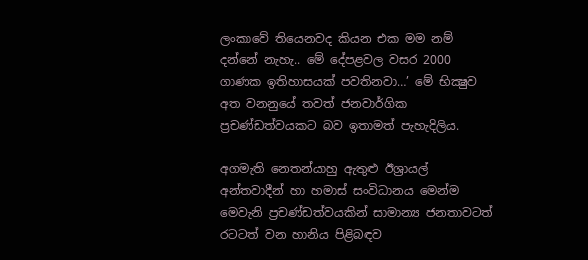ලංකාවේ තියෙනවද කියන එක මම නම් දන්නේ නැහැ.. මේ දේපළවල වසර 2000 ගාණක ඉතිහාසයක් පවතිනවා…’ මේ භික්‍ෂුව අත වනනුයේ තවත් ජනවාර්ගික ප්‍රචණ්ඩත්වයකට බව ඉතාමත් පැහැදිලිය.

අගමැති නෙතන්යාහු ඇතුළු ඊශ්‍රායල් අන්තවාදීන් හා හමාස් සංවිධානය මෙන්ම මෙවැනි ප්‍රචණ්ඩත්වයකින් සාමාන්‍ය ජනතාවටත් රටටත් වන හානිය පිළිබඳව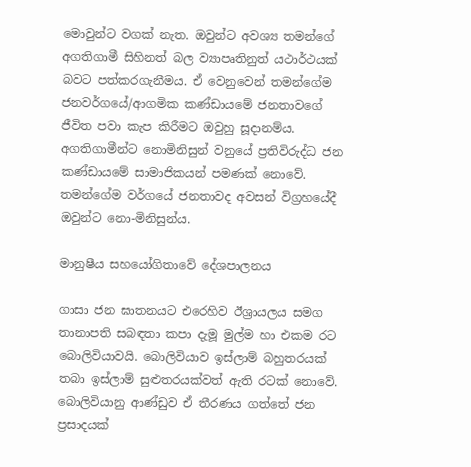මොවුන්ට වගක් නැත. ඔවුන්ට අවශ්‍ය තමන්ගේ අගතිගාමී සිහිනත් බල ව්‍යාපෘතිනුත් යථාර්ථයක් බවට පත්කරගැනීමය. ඒ වෙනුවෙන් තමන්ගේම ජනවර්ගයේ/ආගමික කණ්ඩායමේ ජනතාවගේ ජීවිත පවා කැප කිරීමට ඔවුහු සූදානම්ය. අගතිගාමීන්ට නොමිනිසුන් වනුයේ ප්‍රතිවිරුද්ධ ජන කණ්ඩායමේ සාමාජිකයන් පමණක් නොවේ. තමන්ගේම වර්ගයේ ජනතාවද අවසන් විග්‍රහයේදී ඔවුන්ට නො-මිනිසුන්ය.

මානුෂීය සහයෝගිතාවේ දේශපාලනය

ගාසා ජන ඝාතනයට එරෙහිව ඊශ්‍රායලය සමග තානාපති සබඳතා කපා දැමූ මුල්ම හා එකම රට බොලිවියාවයි. බොලිවියාව ඉස්ලාම් බහුතරයක් තබා ඉස්ලාම් සුළුතරයක්වත් ඇති රටක් නොවේ. බොලිවියානු ආණ්ඩුව ඒ තීරණය ගත්තේ ජන ප්‍රසාදයක්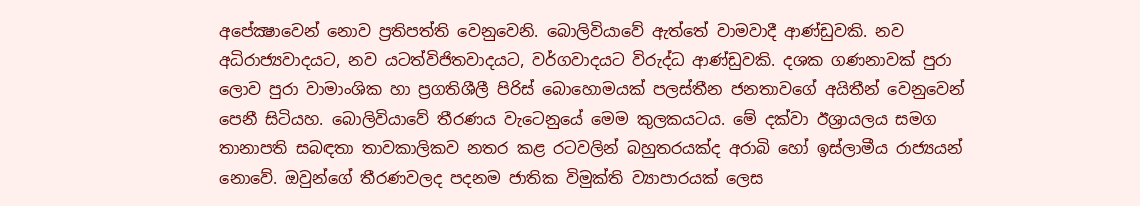අපේක්‍ෂාවෙන් නොව ප්‍රතිපත්ති වෙනුවෙනි. බොලිවියාවේ ඇත්තේ වාමවාදී ආණ්ඩුවකි. නව අධිරාජ්‍යවාදයට, නව යටත්විජිතවාදයට, වර්ගවාදයට විරුද්ධ ආණ්ඩුවකි. දශක ගණනාවක් පුරා ලොව පුරා වාමාංශික හා ප්‍රගතිශීලී පිරිස් බොහොමයක් පලස්තීන ජනතාවගේ අයිතීන් වෙනුවෙන් පෙනී සිටියහ. බොලිවියාවේ තීරණය වැටෙනුයේ මෙම කුලකයටය. මේ දක්වා ඊශ්‍රායලය සමග තානාපති සබඳතා තාවකාලිකව නතර කළ රටවලින් බහුතරයක්ද අරාබි හෝ ඉස්ලාමීය රාජ්‍යයන් නොවේ. ඔවුන්ගේ තීරණවලද පදනම ජාතික විමුක්ති ව්‍යාපාරයක් ලෙස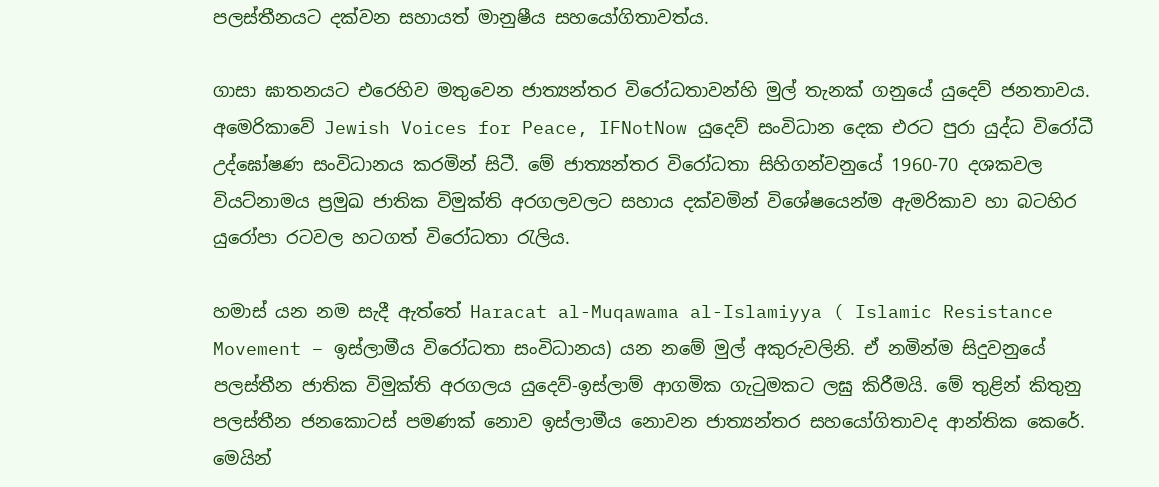පලස්තීනයට දක්වන සහායත් මානුෂීය සහයෝගිතාවත්ය.

ගාසා ඝාතනයට එරෙහිව මතුවෙන ජාත්‍යන්තර විරෝධතාවන්හි මුල් තැනක් ගනුයේ යුදෙව් ජනතාවය. අමෙරිකාවේ Jewish Voices for Peace, IFNotNow යුදෙව් සංවිධාන දෙක එරට පුරා යුද්ධ විරෝධී උද්ඝෝෂණ සංවිධානය කරමින් සිටී. මේ ජාත්‍යන්තර විරෝධතා සිහිගන්වනුයේ 1960-70 දශකවල වියට්නාමය ප්‍රමුඛ ජාතික විමුක්ති අරගලවලට සහාය දක්වමින් විශේෂයෙන්ම ඇමරිකාව හා බටහිර යුරෝපා රටවල හටගත් විරෝධතා රැලිය.

හමාස් යන නම සැදී ඇත්තේ Haracat al-Muqawama al-Islamiyya ( Islamic Resistance Movement – ඉස්ලාමීය විරෝධතා සංවිධානය) යන නමේ මුල් අකුරුවලිනි. ඒ නමින්ම සිදුවනුයේ පලස්තීන ජාතික විමුක්ති අරගලය යුදෙව්-ඉස්ලාම් ආගමික ගැටුමකට ලඝු කිරීමයි. මේ තුළින් කිතුනු පලස්තීන ජනකොටස් පමණක් නොව ඉස්ලාමීය නොවන ජාත්‍යන්තර සහයෝගිතාවද ආන්තික කෙරේ. මෙයින්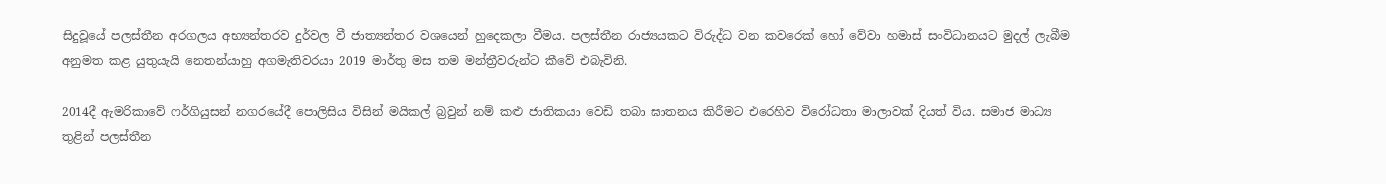සිදුවූයේ පලස්තීන අරගලය අභ්‍යන්තරව දුර්වල වී ජාත්‍යන්තර වශයෙන් හුදෙකලා වීමය. පලස්තීන රාජ්‍යයකට විරුද්ධ වන කවරෙක් හෝ වේවා හමාස් සංවිධානයට මුදල් ලැබීම අනුමත කළ යුතුයැයි නෙතන්යාහු අගමැතිවරයා 2019 මාර්තු මස තම මන්ත්‍රීවරුන්ට කීවේ එබැවිනි.

2014දී ඇමරිකාවේ ෆර්ගියුසන් නගරයේදී පොලිසිය විසින් මයිකල් බ්‍රවුන් නම් කළු ජාතිකයා වෙඩි තබා ඝාතනය කිරීමට එරෙහිව විරෝධතා මාලාවක් දියත් විය. සමාජ මාධ්‍ය තුළින් පලස්තීන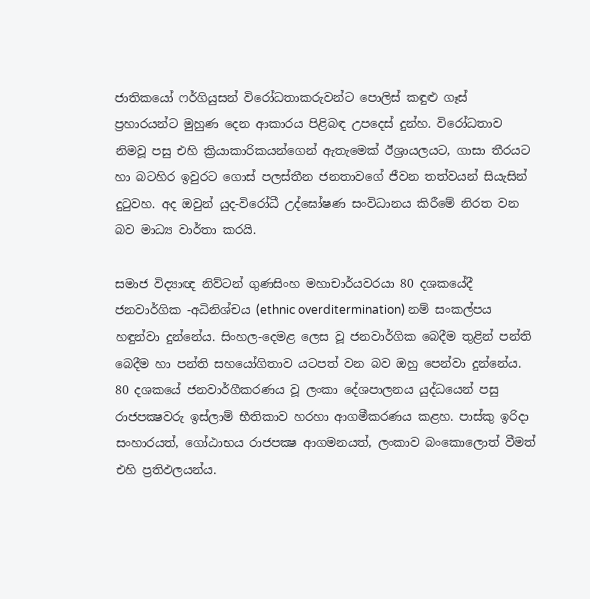ජාතිකයෝ ෆර්ගියුසන් විරෝධතාකරුවන්ට පොලිස් කඳුළු ගෑස් ප්‍රහාරයන්ට මුහුණ දෙන ආකාරය පිළිබඳ උපදෙස් දුන්හ. විරෝධතාව නිමවූ පසු එහි ක්‍රියාකාරිකයන්ගෙන් ඇතැමෙක් ඊශ්‍රායලයට, ගාසා තීරයට හා බටහිර ඉවුරට ගොස් පලස්තීන ජනතාවගේ ජීවන තත්වයන් සියැසින් දුටුවහ. අද ඔවුන් යුද-විරෝධී උද්ඝෝෂණ සංවිධානය කිරීමේ නිරත වන බව මාධ්‍ය වාර්තා කරයි.

සමාජ විද්‍යාඥ නිව්ටන් ගුණසිංහ මහාචාර්යවරයා 80 දශකයේදී ජනවාර්ගික -අධිනිශ්චය (ethnic overditermination) නම් සංකල්පය හඳුන්වා දුන්නේය. සිංහල-දෙමළ ලෙස වූ ජනවාර්ගික බෙදීම තුළින් පන්ති බෙදීම හා පන්ති සහයෝගිතාව යටපත් වන බව ඔහු පෙන්වා දුන්නේය. 80 දශකයේ ජනවාර්ගීකරණය වූ ලංකා දේශපාලනය යුද්ධයෙන් පසු රාජපක්‍ෂවරු ඉස්ලාම් භීතිකාව හරහා ආගමීකරණය කළහ. පාස්කු ඉරිදා සංහාරයත්, ගෝඨාභය රාජපක්‍ෂ ආගමනයත්, ලංකාව බංකොලොත් වීමත් එහි ප්‍රතිඵලයන්ය.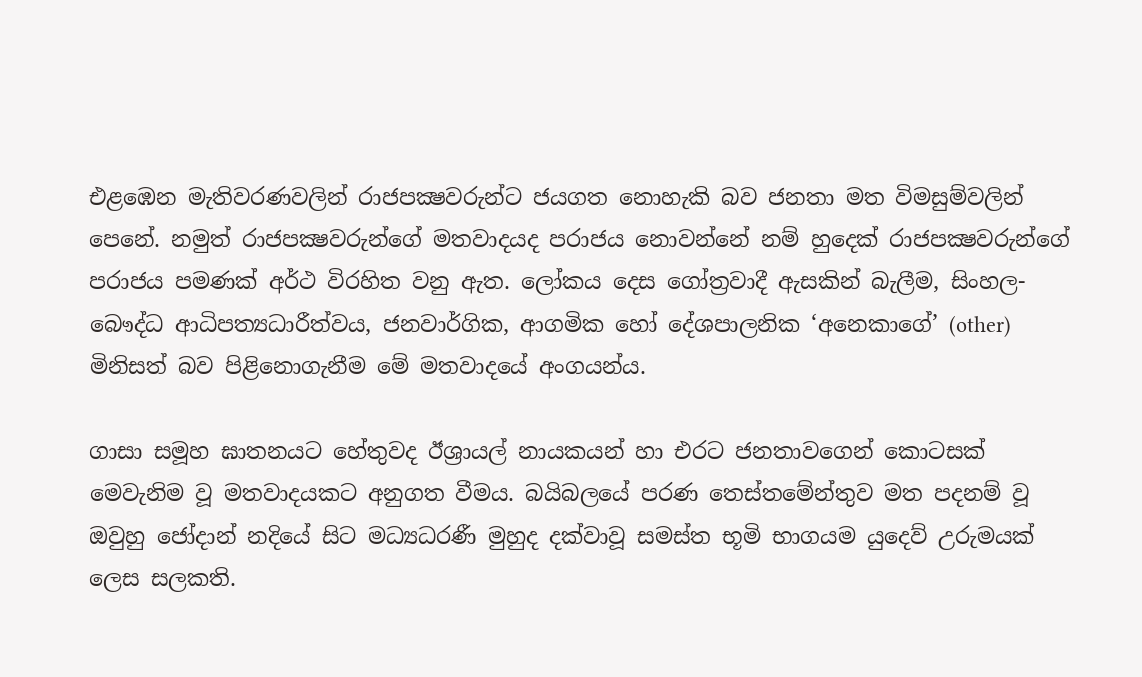එළඹෙන මැතිවරණවලින් රාජපක්‍ෂවරුන්ට ජයගත නොහැකි බව ජනතා මත විමසුම්වලින් පෙනේ. නමුත් රාජපක්‍ෂවරුන්ගේ මතවාදයද පරාජය නොවන්නේ නම් හුදෙක් රාජපක්‍ෂවරුන්ගේ පරාජය පමණක් අර්ථ විරහිත වනු ඇත. ලෝකය දෙස ගෝත්‍රවාදී ඇසකින් බැලීම, සිංහල-බෞද්ධ ආධිපත්‍යධාරීත්වය, ජනවාර්ගික, ආගමික හෝ දේශපාලනික ‘අනෙකාගේ’ (other) මිනිසත් බව පිළිනොගැනීම මේ මතවාදයේ අංගයන්ය.

ගාසා සමූහ ඝාතනයට හේතුවද ඊශ්‍රායල් නායකයන් හා එරට ජනතාවගෙන් කොටසක් මෙවැනිම වූ මතවාදයකට අනුගත වීමය. බයිබලයේ පරණ තෙස්තමේන්තුව මත පදනම් වූ ඔවුහු ජෝදාන් නදියේ සිට මධ්‍යධරණී මුහුද දක්වාවූ සමස්ත භූමි භාගයම යුදෙව් උරුමයක් ලෙස සලකති.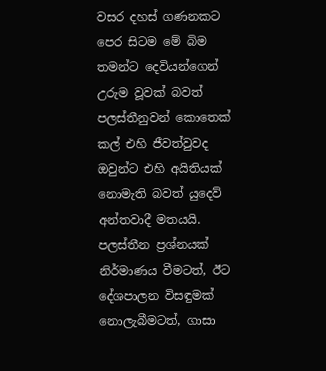වසර දහස් ගණනකට පෙර සිටම මේ බිම තමන්ට දෙවියන්ගෙන් උරුම වූවක් බවත් පලස්තීනුවන් කොතෙක් කල් එහි ජීවත්වුවද ඔවුන්ට එහි අයිතියක් නොමැති බවත් යුදෙව් අන්තවාදී මතයයි. පලස්තීන ප්‍රශ්නයක් නිර්මාණය වීමටත්, ඊට දේශපාලන විසඳුමක් නොලැබීමටත්, ගාසා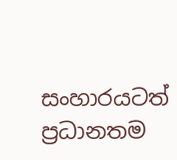සංහාරයටත් ප්‍රධානතම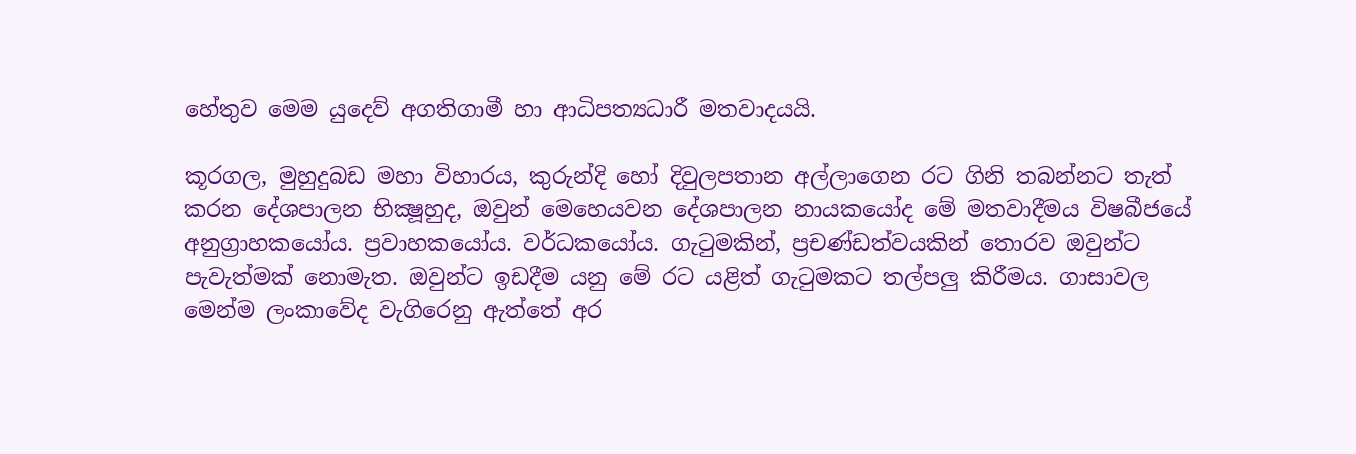හේතුව මෙම යුදෙව් අගතිගාමී හා ආධිපත්‍යධාරී මතවාදයයි.

කූරගල, මුහුදුබඩ මහා විහාරය, කුරුන්දි හෝ දිවුලපතාන අල්ලාගෙන රට ගිනි තබන්නට තැත් කරන දේශපාලන භික්‍ෂූහුද, ඔවුන් මෙහෙයවන දේශපාලන නායකයෝද මේ මතවාදීමය විෂබීජයේ අනුග්‍රාහකයෝය. ප්‍රවාහකයෝය. වර්ධකයෝය. ගැටුමකින්, ප්‍රචණ්ඩත්වයකින් තොරව ඔවුන්ට පැවැත්මක් නොමැත. ඔවුන්ට ඉඩදීම යනු මේ රට යළිත් ගැටුමකට තල්පලු කිරීමය. ගාසාවල මෙන්ම ලංකාවේද වැගිරෙනු ඇත්තේ අර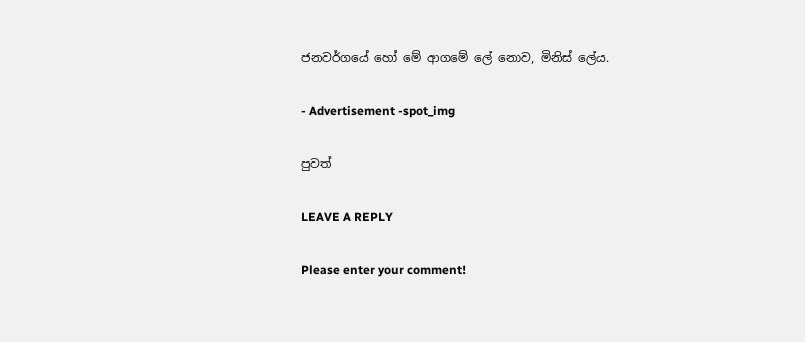ජනවර්ගයේ හෝ මේ ආගමේ ලේ නොව, මිනිස් ලේය.

- Advertisement -spot_img

පුවත්

LEAVE A REPLY

Please enter your comment!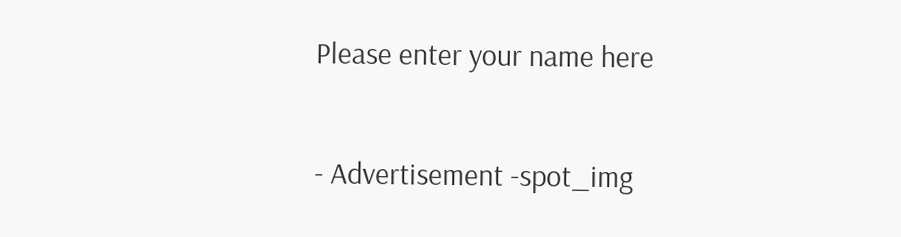Please enter your name here

- Advertisement -spot_img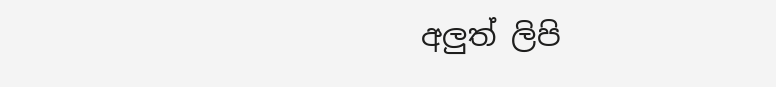අලුත් ලිපි